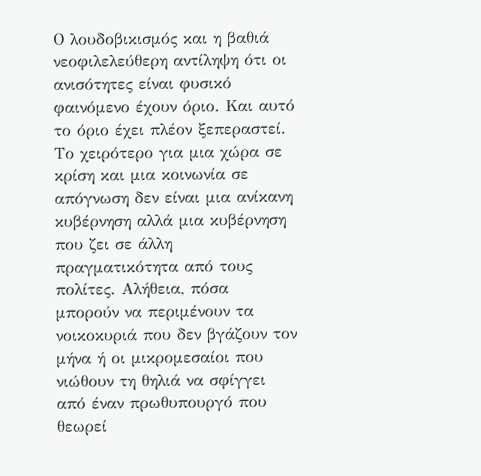Ο λουδοβικισμός και η βαθιά νεοφιλελεύθερη αντίληψη ότι οι ανισότητες είναι φυσικό φαινόμενο έχουν όριο. Και αυτό το όριο έχει πλέον ξεπεραστεί.
Το χειρότερο για μια χώρα σε κρίση και μια κοινωνία σε απόγνωση δεν είναι μια ανίκανη κυβέρνηση αλλά μια κυβέρνηση που ζει σε άλλη πραγματικότητα από τους πολίτες. Αλήθεια, πόσα μπορούν να περιμένουν τα νοικοκυριά που δεν βγάζουν τον μήνα ή οι μικρομεσαίοι που νιώθουν τη θηλιά να σφίγγει από έναν πρωθυπουργό που θεωρεί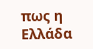πως η Ελλάδα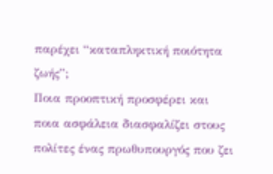παρέχει “καταπληκτική ποιότητα ζωής”;
Ποια προοπτική προσφέρει και ποια ασφάλεια διασφαλίζει στους πολίτες ένας πρωθυπουργός που ζει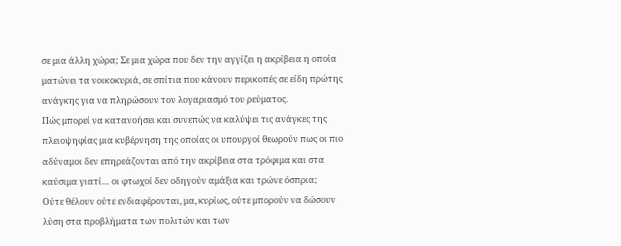σε μια άλλη χώρα; Σε μια χώρα που δεν την αγγίζει η ακρίβεια η οποία ματώνει τα νοικοκυριά, σε σπίτια που κάνουν περικοπές σε είδη πρώτης ανάγκης για να πληρώσουν τον λογαριασμό του ρεύματος.
Πώς μπορεί να κατανοήσει και συνεπώς να καλύψει τις ανάγκες της πλειοψηφίας μια κυβέρνηση της οποίας οι υπουργοί θεωρούν πως οι πιο αδύναμοι δεν επηρεάζονται από την ακρίβεια στα τρόφιμα και στα καύσιμα γιατί… οι φτωχοί δεν οδηγούν αμάξια και τρώνε όσπρια;
Ούτε θέλουν ούτε ενδιαφέρονται, μα, κυρίως, ούτε μπορούν να δώσουν λύση στα προβλήματα των πολιτών και των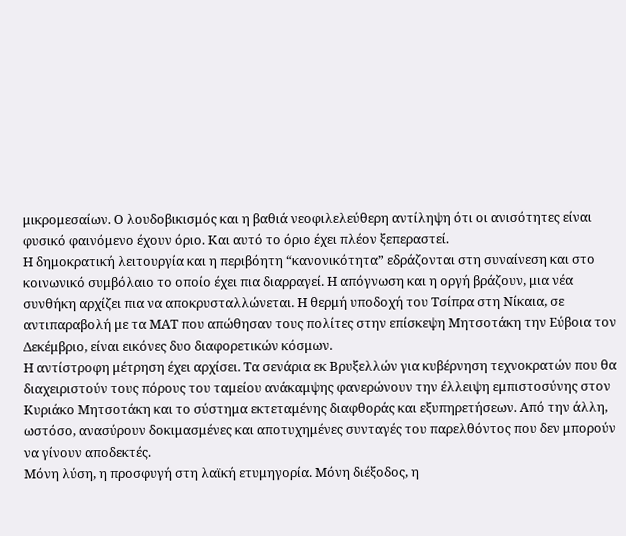μικρομεσαίων. Ο λουδοβικισμός και η βαθιά νεοφιλελεύθερη αντίληψη ότι οι ανισότητες είναι φυσικό φαινόμενο έχουν όριο. Και αυτό το όριο έχει πλέον ξεπεραστεί.
Η δημοκρατική λειτουργία και η περιβόητη “κανονικότητα” εδράζονται στη συναίνεση και στο κοινωνικό συμβόλαιο το οποίο έχει πια διαρραγεί. Η απόγνωση και η οργή βράζουν, μια νέα συνθήκη αρχίζει πια να αποκρυσταλλώνεται. Η θερμή υποδοχή του Τσίπρα στη Νίκαια, σε αντιπαραβολή με τα ΜΑΤ που απώθησαν τους πολίτες στην επίσκεψη Μητσοτάκη την Εύβοια τον Δεκέμβριο, είναι εικόνες δυο διαφορετικών κόσμων.
Η αντίστροφη μέτρηση έχει αρχίσει. Τα σενάρια εκ Βρυξελλών για κυβέρνηση τεχνοκρατών που θα διαχειριστούν τους πόρους του ταμείου ανάκαμψης φανερώνουν την έλλειψη εμπιστοσύνης στον Κυριάκο Μητσοτάκη και το σύστημα εκτεταμένης διαφθοράς και εξυπηρετήσεων. Από την άλλη, ωστόσο, ανασύρουν δοκιμασμένες και αποτυχημένες συνταγές του παρελθόντος που δεν μπορούν να γίνουν αποδεκτές.
Μόνη λύση, η προσφυγή στη λαϊκή ετυμηγορία. Μόνη διέξοδος, η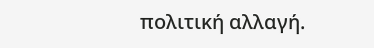πολιτική αλλαγή.